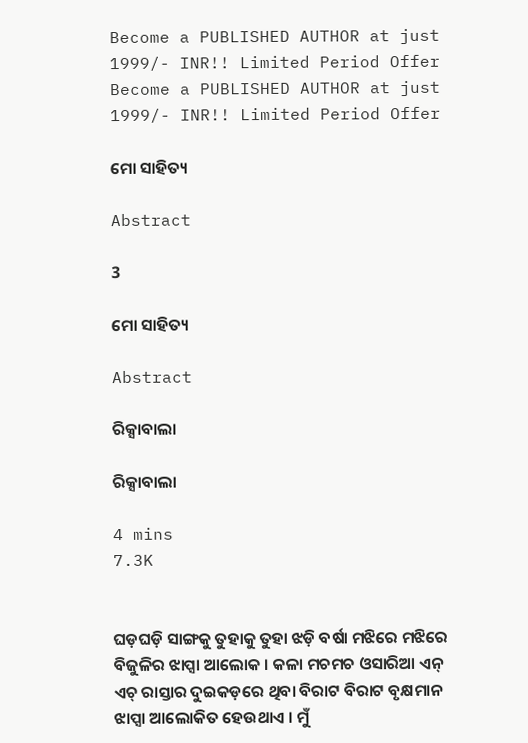Become a PUBLISHED AUTHOR at just 1999/- INR!! Limited Period Offer
Become a PUBLISHED AUTHOR at just 1999/- INR!! Limited Period Offer

ମୋ ସାହିତ୍ୟ

Abstract

3

ମୋ ସାହିତ୍ୟ

Abstract

ରିକ୍ସାବାଲା

ରିକ୍ସାବାଲା

4 mins
7.3K


ଘଡ଼ଘଡ଼ି ସାଙ୍ଗକୁ ତୁହାକୁ ତୁହା ଝଡ଼ି ବର୍ଷା ମଝିରେ ମଝିରେ ବିଜୁଳିର ଝାପ୍ସା ଆଲୋକ । କଳା ମଚମଚ ଓସାରିଆ ଏନ୍ ଏଚ୍ ରାସ୍ତାର ଦୁଇକଡ଼ରେ ଥିବା ବିରାଟ ବିରାଟ ବୃକ୍ଷମାନ ଝାପ୍ସା ଆଲୋକିତ ହେଉଥାଏ । ମୁଁ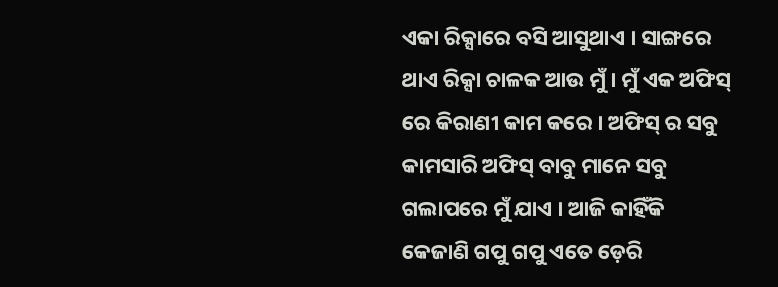ଏକା ରିକ୍ସାରେ ବସି ଆସୁଥାଏ । ସାଙ୍ଗରେ ଥାଏ ରିକ୍ସା ଚାଳକ ଆଉ ମୁଁ । ମୁଁ ଏକ ଅଫିସ୍ ରେ କିରାଣୀ କାମ କରେ । ଅଫିସ୍ ର ସବୁ କାମସାରି ଅଫିସ୍ ବାବୁ ମାନେ ସବୁ ଗଲାପରେ ମୁଁ ଯାଏ । ଆଜି କାହିଁକି କେଜାଣି ଗପୁ ଗପୁ ଏତେ ଡ଼େରି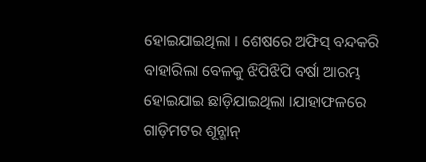ହୋଇଯାଇଥିଲା । ଶେଷରେ ଅଫିସ୍ ବନ୍ଦକରି ବାହାରିଲା ବେଳକୁ ଝିପିଝିପି ବର୍ଷା ଆରମ୍ଭ ହୋଇଯାଇ ଛାଡ଼ିଯାଇଥିଲା ।ଯାହାଫଳରେ ଗାଡ଼ିମଟର ଶୂନ୍ଶାନ୍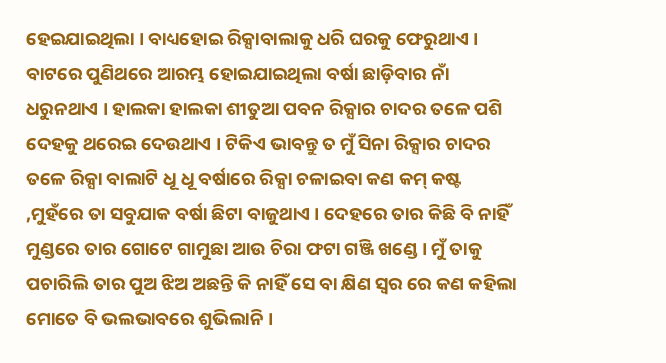ହେଇଯାଇଥିଲା । ବାଧ୍ୟହୋଇ ରିକ୍ସାବାଲାକୁ ଧରି ଘରକୁ ଫେରୁଥାଏ । ବାଟରେ ପୁଣିଥରେ ଆରମ୍ଭ ହୋଇଯାଇଥିଲା ବର୍ଷା ଛାଡ଼ିବାର ନାଁ ଧରୁନଥାଏ । ହାଲକା ହାଲକା ଶୀତୁଆ ପବନ ରିକ୍ସାର ଚାଦର ତଳେ ପଶି ଦେହକୁ ଥରେଇ ଦେଉଥାଏ । ଟିକିଏ ଭାବନ୍ତୁ ତ ମୁଁ ସିନା ରିକ୍ସାର ଚାଦର ତଳେ ରିକ୍ସା ବାଲାଟି ଧୂ ଧୂ ବର୍ଷାରେ ରିକ୍ସା ଚଳାଇବା କଣ କମ୍ କଷ୍ଟ ,ମୁହଁରେ ତା ସବୁଯାକ ବର୍ଷା ଛିଟା ବାଜୁଥାଏ । ଦେହରେ ତାର କିଛି ବି ନାହିଁ ମୁଣ୍ଡରେ ତାର ଗୋଟେ ଗାମୁଛା ଆଉ ଚିରା ଫଟା ଗଞ୍ଜି ଖଣ୍ଡେ । ମୁଁ ତାକୁ ପଚାରିଲି ତାର ପୁଅ ଝିଅ ଅଛନ୍ତି କି ନାହିଁ ସେ ବା କ୍ଷିଣ ସ୍ୱର ରେ କଣ କହିଲା ମୋତେ ବି ଭଲଭାବରେ ଶୁଭିଲାନି ।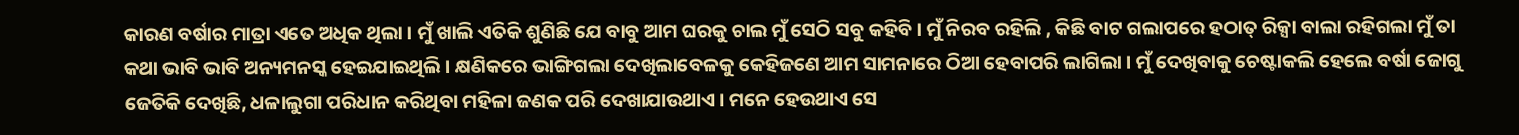କାରଣ ବର୍ଷାର ମାତ୍ରା ଏତେ ଅଧିକ ଥିଲା । ମୁଁ ଖାଲି ଏତିକି ଶୁଣିଛି ଯେ ବାବୁ ଆମ ଘରକୁ ଚାଲ ମୁଁ ସେଠି ସବୁ କହିବି । ମୁଁ ନିରବ ରହିଲି , କିଛି ବାଟ ଗଲାପରେ ହଠାତ୍ ରିକ୍ସା ବାଲା ରହିଗଲା ମୁଁ ତା କଥା ଭାବି ଭାବି ଅନ୍ୟମନସ୍କ ହେଇଯାଇଥିଲି । କ୍ଷଣିକରେ ଭାଙ୍ଗିଗଲା ଦେଖିଲାବେଳକୁ କେହିଜଣେ ଆମ ସାମନାରେ ଠିଆ ହେବାପରି ଲାଗିଲା । ମୁଁ ଦେଖିବାକୁ ଚେଷ୍ଟାକଲି ହେଲେ ବର୍ଷା ଜୋଗୁ ଜେତିକି ଦେଖିଛି, ଧଳାଲୁଗା ପରିଧାନ କରିଥିବା ମହିଳା ଜଣକ ପରି ଦେଖାଯାଉଥାଏ । ମନେ ହେଉଥାଏ ସେ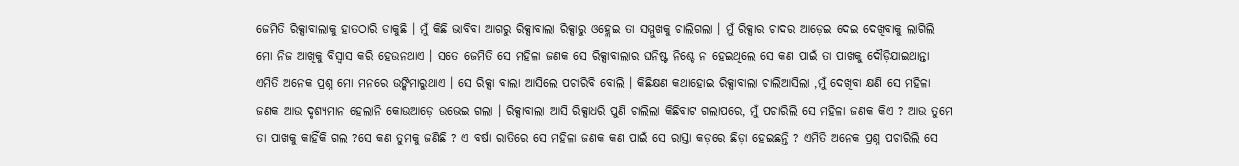ଜେମିତି ରିକ୍ସାବାଲାକୁ ହାତଠାରି ଡାକୁଛି । ମୁଁ କିଛି ଭାବିବା ଆଗରୁ ରିକ୍ସାବାଲା ରିକ୍ସାରୁ ଓହ୍ଲେଇ ତା ସମ୍ମୁଖକୁ ଚାଲିଗଲା । ମୁଁ ରିକ୍ସାର ଚାଦର ଆଡ଼େଇ ଦେଇ ଦେଖିବାକୁ ଲାଗିଲି ମୋ ନିଜ ଆଖିକୁ ବିସ୍ୱାସ କରି ହେଉନଥାଏ । ସତେ ଜେମିତି ସେ ମହିଳା ଜଣକ ସେ ରିକ୍ସାବାଲାର ଘନିଷ୍ଟ ନିଶ୍ଚେ ନ ହେଇଥିଲେ ସେ କଣ ପାଇଁ ତା ପାଖକୁ ଦୌଡ଼ିଯାଇଥାନ୍ତା ଏମିତି ଅନେକ ପ୍ରଶ୍ନ ମୋ ମନରେ ଉଙ୍କିମାରୁଥାଏ । ସେ ରିକ୍ସା ବାଲା ଆସିଲେ ପଚାରିବି ବୋଲି । କିଛିକ୍ଷଣ କଥାହୋଇ ରିକ୍ସାବାଲା ଚାଲିଆସିଲା ,ମୁଁ ଦେଖିବା କ୍ଷଣି ସେ ମହିଳା ଜଣକ ଆଉ ଦୃଶ୍ୟମାନ ହେଲାନି କୋଉଆଡ଼େ ଉଭେଇ ଗଲା । ରିକ୍ସାବାଲା ଆସି ରିକ୍ସାଧରି ପୁଣି ଚାଲିଲା କିଛିବାଟ ଗଲାପରେ, ମୁଁ ପଚାରିଲି ସେ ମହିଳା ଜଣକ କିଏ ? ଆଉ ତୁମେ ତା ପାଖକୁ କାହିଁକି ଗଲ ?ସେ କଣ ତୁମକୁ ଜଣିଛି ? ଏ ବର୍ଷା ରାତିରେ ସେ ମହିଳା ଜଣକ କଣ ପାଇଁ ସେ ରାସ୍ତା କଡ଼ରେ ଛିଡ଼ା ହେଇଛନ୍ତି ? ଏମିତି ଅନେକ ପ୍ରଶ୍ନ ପଚାରିଲି ସେ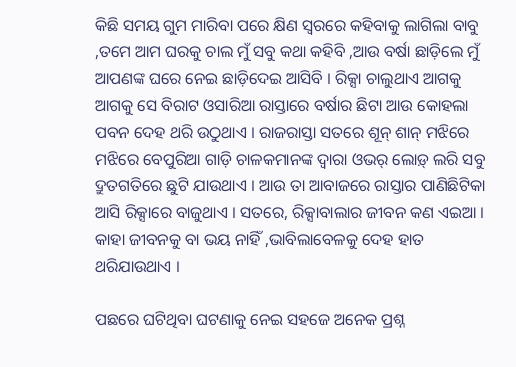କିଛି ସମୟ ଗୁମ ମାରିବା ପରେ କ୍ଷିଣ ସ୍ୱରରେ କହିବାକୁ ଲାଗିଲା ବାବୁ ,ତମେ ଆମ ଘରକୁ ଚାଲ ମୁଁ ସବୁ କଥା କହିବି ,ଆଉ ବର୍ଷା ଛାଡ଼ିଲେ ମୁଁ ଆପଣଙ୍କ ଘରେ ନେଇ ଛାଡ଼ିଦେଇ ଆସିବି । ରିକ୍ସା ଚାଲୁଥାଏ ଆଗକୁ ଆଗକୁ ସେ ବିରାଟ ଓସାରିଆ ରାସ୍ତାରେ ବର୍ଷାର ଛିଟା ଆଉ କୋହଲା ପବନ ଦେହ ଥରି ଉଠୁଥାଏ । ରାଜରାସ୍ତା ସତରେ ଶୂନ୍ ଶାନ୍ ମଝିରେ ମଝିରେ ବେପୁରିଆ ଗାଡ଼ି ଚାଳକମାନଙ୍କ ଦ୍ୱାରା ଓଭର୍ ଲୋଡ଼୍ ଲରି ସବୁ ଦ୍ରୁତଗତିରେ ଛୁଟି ଯାଉଥାଏ । ଆଉ ତା ଆବାଜରେ ରାସ୍ତାର ପାଣିଛିଟିକା ଆସି ରିକ୍ସାରେ ବାଜୁଥାଏ । ସତରେ, ରିକ୍ସାବାଲାର ଜୀବନ କଣ ଏଇଆ । କାହା ଜୀବନକୁ ବା ଭୟ ନାହିଁ ,ଭାବିଲାବେଳକୁ ଦେହ ହାତ ଥରିଯାଉଥାଏ ।

ପଛରେ ଘଟିଥିବା ଘଟଣାକୁ ନେଇ ସହଜେ ଅନେକ ପ୍ରଶ୍ନ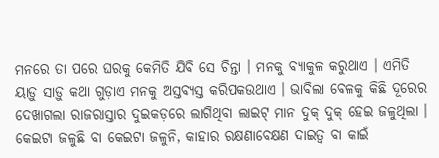ମନରେ ତା ପରେ ଘରକୁ କେମିତି ଯିବି ସେ ଚିନ୍ତା । ମନକୁ ବ୍ୟାକୁଳ କରୁଥାଏ । ଏମିତି ୟାଡ଼ୁ ସାଡ଼ୁ କଥା ଗୁଡ଼ାଏ ମନକୁ ଅସ୍ତବ୍ୟସ୍ତ କରିପକଉଥାଏ । ଭାବିଲା ବେଳକୁ କିଛି ଦୂରେର ଦେଖାଗଲା ରାଜରାସ୍ତାର ଦୁଇକଡ଼ରେ ଲାଗିଥିବା ଲାଇଟ୍ ମାନ ଦୁକ୍ ଦୁକ୍ ହେଇ ଜଳୁଥିଲା । କେଇଟା ଜଳୁଛି ବା କେଇଟା ଜଳୁନି, କାହାର ରକ୍ଷଣାବେକ୍ଷଣ ଦାଇତ୍ୱ ବା କାଇଁ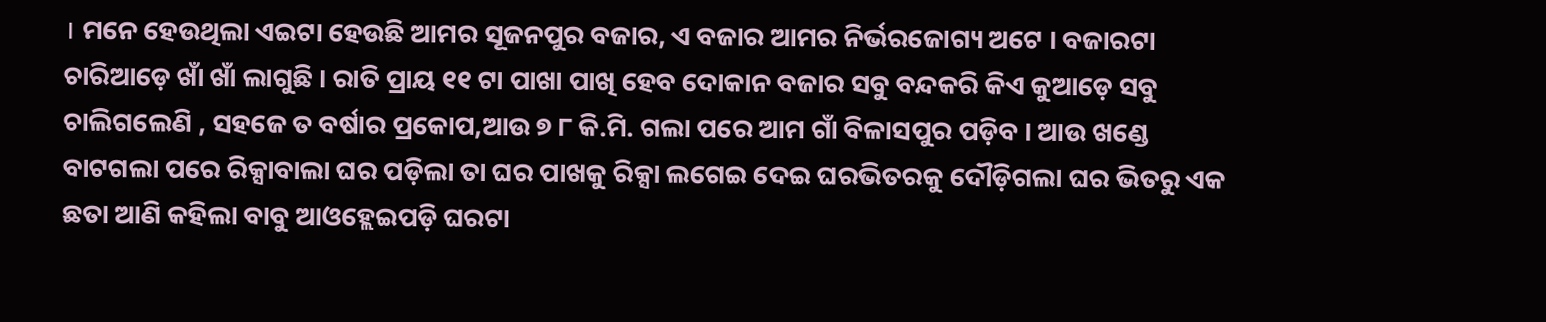। ମନେ ହେଉଥିଲା ଏଇଟା ହେଉଛି ଆମର ସୂଜନପୁର ବଜାର, ଏ ବଜାର ଆମର ନିର୍ଭରଜୋଗ୍ୟ ଅଟେ । ବଜାରଟା ଚାରିଆଡ଼େ ଖାଁ ଖାଁ ଲାଗୁଛି । ରାତି ପ୍ରାୟ ୧୧ ଟା ପାଖା ପାଖି ହେବ ଦୋକାନ ବଜାର ସବୁ ବନ୍ଦକରି କିଏ କୁଆଡ଼େ ସବୁ ଚାଲିଗଲେଣି , ସହଜେ ତ ବର୍ଷାର ପ୍ରକୋପ,ଆଉ ୭ ୮ କି.ମି. ଗଲା ପରେ ଆମ ଗାଁ ବିଳାସପୁର ପଡ଼ିବ । ଆଉ ଖଣ୍ଡେ ବାଟଗଲା ପରେ ରିକ୍ସାବାଲା ଘର ପଡ଼ିଲା ତା ଘର ପାଖକୁ ରିକ୍ସା ଲଗେଇ ଦେଇ ଘରଭିତରକୁ ଦୌଡ଼ିଗଲା ଘର ଭିତରୁ ଏକ ଛତା ଆଣି କହିଲା ବାବୁ ଆଓହ୍ଲେଇପଡ଼ି ଘରଟା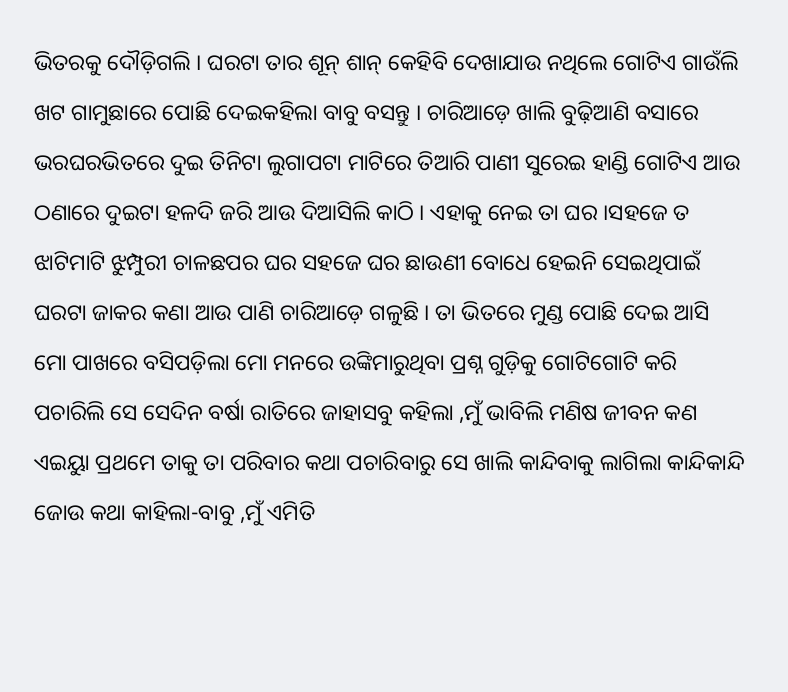ଭିତରକୁ ଦୌଡ଼ିଗଲି । ଘରଟା ତାର ଶୂନ୍ ଶାନ୍ କେହିବି ଦେଖାଯାଉ ନଥିଲେ ଗୋଟିଏ ଗାଉଁଲି ଖଟ ଗାମୁଛାରେ ପୋଛି ଦେଇକହିଲା ବାବୁ ବସନ୍ତୁ । ଚାରିଆଡ଼େ ଖାଲି ବୁଢ଼ିଆଣି ବସାରେ ଭରଘରଭିତରେ ଦୁଇ ତିନିଟା ଲୁଗାପଟା ମାଟିରେ ତିଆରି ପାଣୀ ସୁରେଇ ହାଣ୍ଡି ଗୋଟିଏ ଆଉ ଠଣାରେ ଦୁଇଟା ହଳଦି ଜରି ଆଉ ଦିଆସିଲି କାଠି । ଏହାକୁ ନେଇ ତା ଘର ।ସହଜେ ତ ଝାଟିମାଟି ଝୁମ୍ପୁରୀ ଚାଳଛପର ଘର ସହଜେ ଘର ଛାଉଣୀ ବୋଧେ ହେଇନି ସେଇଥିପାଇଁ ଘରଟା ଜାକର କଣା ଆଉ ପାଣି ଚାରିଆଡ଼େ ଗଳୁଛି । ତା ଭିତରେ ମୁଣ୍ଡ ପୋଛି ଦେଇ ଆସି ମୋ ପାଖରେ ବସିପଡ଼ିଲା ମୋ ମନରେ ଉଙ୍କିମାରୁଥିବା ପ୍ରଶ୍ନ ଗୁଡ଼ିକୁ ଗୋଟିଗୋଟି କରି ପଚାରିଲି ସେ ସେଦିନ ବର୍ଷା ରାତିରେ ଜାହାସବୁ କହିଲା ,ମୁଁ ଭାବିଲି ମଣିଷ ଜୀବନ କଣ ଏଇୟାୁ ପ୍ରଥମେ ତାକୁ ତା ପରିବାର କଥା ପଚାରିବାରୁ ସେ ଖାଲି କାନ୍ଦିବାକୁ ଲାଗିଲା କାନ୍ଦିକାନ୍ଦି ଜୋଉ କଥା କାହିଲା-ବାବୁ ,ମୁଁ ଏମିତି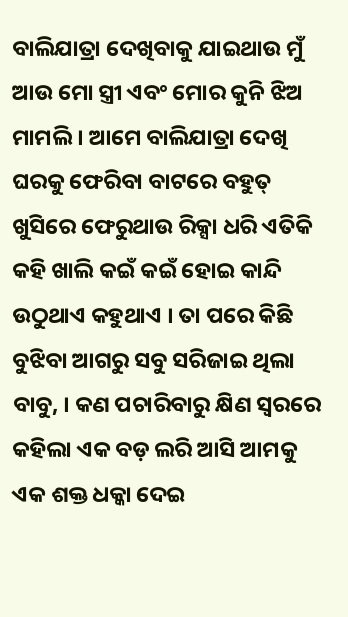ବାଲିଯାତ୍ରା ଦେଖିବାକୁ ଯାଇଥାଉ ମୁଁ ଆଉ ମୋ ସ୍ତ୍ରୀ ଏବଂ ମୋର କୁନି ଝିଅ ମାମଲି । ଆମେ ବାଲିଯାତ୍ରା ଦେଖି ଘରକୁ ଫେରିବା ବାଟରେ ବହୁତ୍ ଖୁସିରେ ଫେରୁଥାଉ ରିକ୍ସା ଧରି ଏତିକି କହି ଖାଲି କଇଁ କଇଁ ହୋଇ କାନ୍ଦି ଉଠୁଥାଏ କହୁଥାଏ । ତା ପରେ କିଛି ବୁଝିବା ଆଗରୁ ସବୁ ସରିଜାଇ ଥିଲା ବାବୁ, । କଣ ପଚାରିବାରୁ କ୍ଷିଣ ସ୍ୱରରେ କହିଲା ଏକ ବଡ଼ ଲରି ଆସି ଆମକୁ ଏକ ଶକ୍ତ ଧକ୍କା ଦେଇ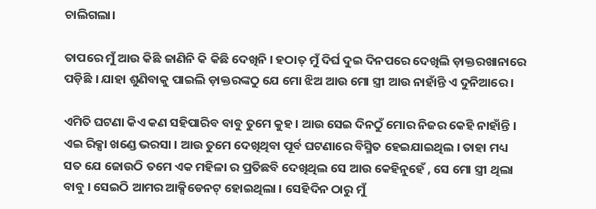ଚାଲିଗଲା।

ତାପରେ ମୁଁ ଆଉ କିଛି ଜାଣିନି କି କିଛି ଦେଖିନି । ହଠାତ୍ ମୁଁ ଦିର୍ଘ ଦୁଇ ଦିନପରେ ଦେଖିଲି ଡ଼ାକ୍ତରଖାନାରେ ପଡ଼ିଛି । ଯାହା ଶୁଣିବାକୁ ପାଇଲି ଡ଼ାକ୍ତରଙ୍କଠୁ ଯେ ମୋ ଝିଅ ଆଉ ମୋ ସ୍ତ୍ରୀ ଆଉ ନାହାଁନ୍ତି ଏ ଦୁନିଆରେ ।

ଏମିତି ଘଟଣା କିଏ କଣ ସହିପାରିବ ବାବୁ ତୁମେ କୁହ । ଆଉ ସେଇ ଦିନଠୁଁ ମୋର ନିଜର କେହି ନାହାଁନ୍ତି । ଏଇ ରିକ୍ସା ଖଣ୍ଡେ ଭରସା । ଆଉ ତୁମେ ଦେଖିଥିବା ପୂର୍ବ ଘଟଣାରେ ବିସ୍ମିତ ହେଇଯାଇଥିଲ । ତାହା ମଧ୍ୟ ସତ ଯେ ଜୋଉଠି ତମେ ଏକ ମହିଳା ର ପ୍ରତିଛବି ଦେଖିଥିଲ ସେ ଆଉ କେହିନୁହେଁ , ସେ ମୋ ସ୍ତ୍ରୀ ଥିଲା ବାବୁ । ସେଇଠି ଆମର ଆକ୍ସିଡେନଟ୍ ହୋଇଥିଲା । ସେହିଦିନ ଠାରୁ ମୁଁ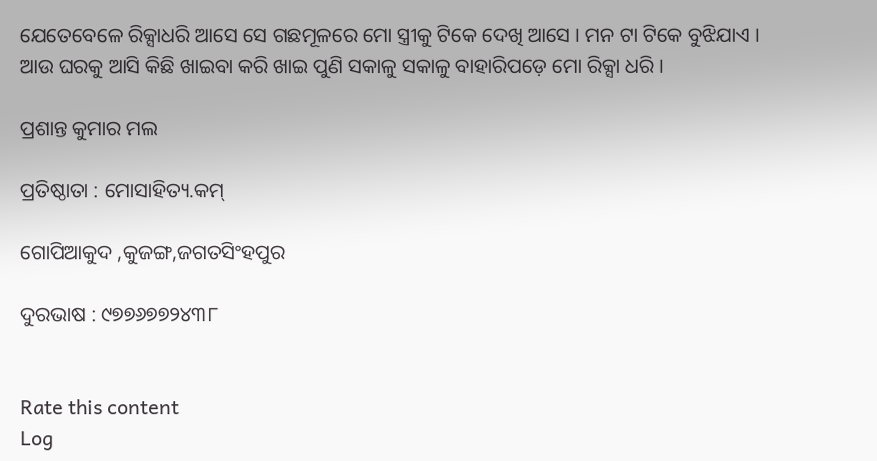ଯେତେବେଳେ ରିକ୍ସାଧରି ଆସେ ସେ ଗଛମୂଳରେ ମୋ ସ୍ତ୍ରୀକୁ ଟିକେ ଦେଖି ଆସେ । ମନ ଟା ଟିକେ ବୁଝିଯାଏ । ଆଉ ଘରକୁ ଆସି କିଛି ଖାଇବା କରି ଖାଇ ପୁଣି ସକାଳୁ ସକାଳୁ ବାହାରିପଡ଼େ ମୋ ରିକ୍ସା ଧରି ।

ପ୍ରଶାନ୍ତ କୁମାର ମଲ

ପ୍ରତିଷ୍ଠାତା : ମୋସାହିତ୍ୟ.କମ୍

ଗୋପିଆକୁଦ ,କୁଜଙ୍ଗ,ଜଗତସିଂହପୁର

ଦୁରଭାଷ : ୯୭୭୬୭୭୨୪୩୮


Rate this content
Log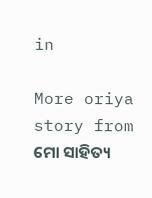in

More oriya story from ମୋ ସାହିତ୍ୟ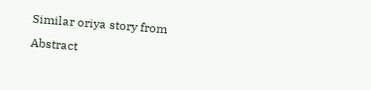Similar oriya story from Abstract